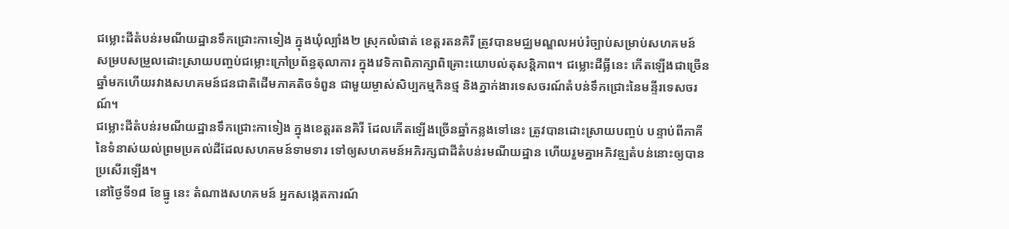ជម្លោះដីតំបន់រមណីយដ្ឋានទឹកជ្រោះកាទៀង ក្នុងឃុំល្បាំង២ ស្រុកលំផាត់ ខេត្តរតនគិរី ត្រូវបានមជ្ឈមណ្ឌលអប់រំច្បាប់សម្រាប់សហគមន៍ សម្របសម្រួលដោះស្រាយបញ្ចប់ជម្លោះក្រៅប្រព័ន្ធតុលាការ ក្នុងវេទិកាពិភាក្សាពិគ្រោះយោបល់តុសន្តិភាព។ ជម្លោះដីធ្លីនេះ កើតឡើងជាច្រើនឆ្នាំមកហើយរវាងសហគមន៍ជនជាតិដើមភាគតិចទំពួន ជាមួយម្ចាស់សិប្បកម្មកិនថ្ម និងភ្នាក់ងារទេសចរណ៍តំបន់ទឹកជ្រោះនៃមន្ទីរទេសចរណ៍។
ជម្លោះដីតំបន់រមណីយដ្ឋានទឹកជ្រោះកាទៀង ក្នុងខេត្តរតនគិរី ដែលកើតឡើងច្រើនឆ្នាំកន្លងទៅនេះ ត្រូវបានដោះស្រាយបញ្ចប់ បន្ទាប់ពីភាគីនៃទំនាស់យល់ព្រមប្រគល់ដីដែលសហគមន៍ទាមទារ ទៅឲ្យសហគមន៍អភិរក្សជាដីតំបន់រមណីយដ្ឋាន ហើយរួមគ្នាអភិវឌ្ឍតំបន់នោះឲ្យបានប្រសើរឡើង។
នៅថ្ងៃទី១៨ ខែធ្នូ នេះ តំណាងសហគមន៍ អ្នកសង្កេតការណ៍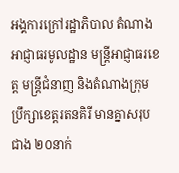អង្គការក្រៅរដ្ឋាភិបាល តំណាងអាជ្ញាធរមូលដ្ឋាន មន្ត្រីអាជ្ញាធរខេត្ត មន្ត្រីជំនាញ និងតំណាងក្រុមប្រឹក្សាខេត្តរតនគិរី មានគ្នាសរុបជាង ២០នាក់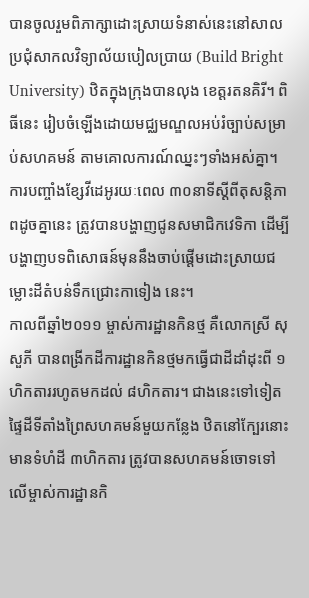បានចូលរួមពិភាក្សាដោះស្រាយទំនាស់នេះនៅសាលប្រជុំសាកលវិទ្យាល័យបៀលប្រាយ (Build Bright University) ឋិតក្នុងក្រុងបានលុង ខេត្តរតនគិរី។ ពិធីនេះ រៀបចំឡើងដោយមជ្ឈមណ្ឌលអប់រំច្បាប់សម្រាប់សហគមន៍ តាមគោលការណ៍ឈ្នះៗទាំងអស់គ្នា។
ការបញ្ចាំងខ្សែវីដេអូរយៈពេល ៣០នាទីស្ដីពីតុសន្តិភាពដូចគ្នានេះ ត្រូវបានបង្ហាញជូនសមាជិកវេទិកា ដើម្បីបង្ហាញបទពិសោធន៍មុននឹងចាប់ផ្តើមដោះស្រាយជម្លោះដីតំបន់ទឹកជ្រោះកាទៀង នេះ។
កាលពីឆ្នាំ២០១១ ម្ចាស់ការដ្ឋានកិនថ្ម គឺលោកស្រី សុ សួភី បានពង្រីកដីការដ្ឋានកិនថ្មមកធ្វើជាដីដាំដុះពី ១ហិកតាររហូតមកដល់ ៨ហិកតារ។ ជាងនេះទៅទៀត ផ្ទៃដីទីតាំងព្រៃសហគមន៍មួយកន្លែង ឋិតនៅក្បែរនោះមានទំហំដី ៣ហិកតារ ត្រូវបានសហគមន៍ចោទទៅលើម្ចាស់ការដ្ឋានកិ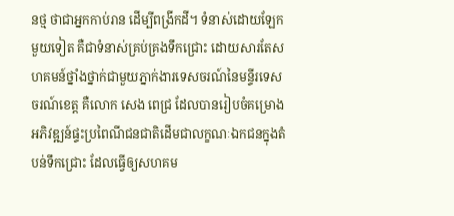នថ្ម ថាជាអ្នកកាប់រាន ដើម្បីពង្រីកដី។ ទំនាស់ដោយឡែកមួយទៀត គឺជាទំនាស់គ្រប់គ្រងទឹកជ្រោះ ដោយសារតែសហគមន៍ថ្នាំងថ្នាក់ជាមួយភ្នាក់ងារទេសចរណ៍នៃមន្ទីរទេសចរណ៍ខេត្ត គឺលោក សេង ពេជ្រ ដែលបានរៀបចំគម្រោងអភិវឌ្ឍន៍ផ្ទះប្រពៃណីជនជាតិដើមជាលក្ខណៈឯកជនក្នុងតំបន់ទឹកជ្រោះ ដែលធ្វើឲ្យសហគម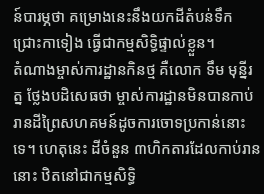ន៍បារម្ភថា គម្រោងនេះនឹងយកដីតំបន់ទឹកជ្រោះកាទៀង ធ្វើជាកម្មសិទ្ធិផ្ទាល់ខ្លួន។
តំណាងម្ចាស់ការដ្ឋានកិនថ្ម គឺលោក ទឹម មុន្នីរត្ន ថ្លែងបដិសេធថា ម្ចាស់ការដ្ឋានមិនបានកាប់រានដីព្រៃសហគមន៍ដូចការចោទប្រកាន់នោះទេ។ ហេតុនេះ ដីចំនួន ៣ហិកតារដែលកាប់រាននោះ ឋិតនៅជាកម្មសិទ្ធិ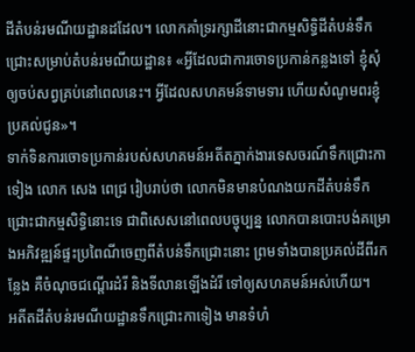ដីតំបន់រមណីយដ្ឋានដដែល។ លោកគាំទ្ររក្សាដីនោះជាកម្មសិទ្ធិដីតំបន់ទឹកជ្រោះសម្រាប់តំបន់រមណីយដ្ឋាន៖ «អ្វីដែលជាការចោទប្រកាន់កន្លងទៅ ខ្ញុំសុំឲ្យចប់សព្វគ្រប់នៅពេលនេះ។ អ្វីដែលសហគមន៍ទាមទារ ហើយសំណូមពរខ្ញុំប្រគល់ជូន»។
ទាក់ទិនការចោទប្រកាន់របស់សហគមន៍អតីតភ្នាក់ងារទេសចរណ៍ទឹកជ្រោះកាទៀង លោក សេង ពេជ្រ រៀបរាប់ថា លោកមិនមានបំណងយកដីតំបន់ទឹកជ្រោះជាកម្មសិទ្ធិនោះទេ ជាពិសេសនៅពេលបច្ចុប្បន្ន លោកបានបោះបង់គម្រោងអភិវឌ្ឍន៍ផ្ទះប្រពៃណីចេញពីតំបន់ទឹកជ្រោះនោះ ព្រមទាំងបានប្រគល់ដីពីរកន្លែង គឺចំណុចជណ្ដើរដំរី និងទីលានឡើងដំរី ទៅឲ្យសហគមន៍អស់ហើយ។
អតីតដីតំបន់រមណីយដ្ឋានទឹកជ្រោះកាទៀង មានទំហំ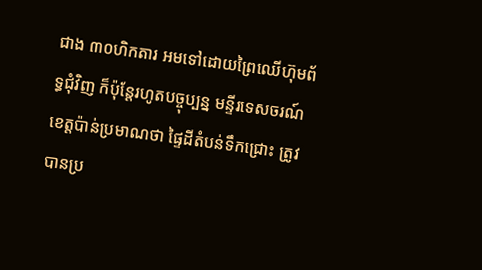ជាង ៣០ហិកតារ អមទៅដោយព្រៃឈើហ៊ុមព័ទ្ធជុំវិញ ក៏ប៉ុន្តែរហូតបច្ចុប្បន្ន មន្ទីរទេសចរណ៍ខេត្តប៉ាន់ប្រមាណថា ផ្ទៃដីតំបន់ទឹកជ្រោះ ត្រូវបានប្រ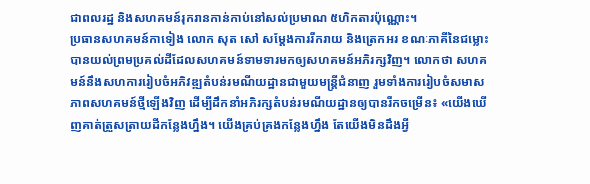ជាពលរដ្ឋ និងសហគមន៍រុករានកាន់កាប់នៅសល់ប្រមាណ ៥ហិកតារប៉ុណ្ណោះ។
ប្រធានសហគមន៍កាទៀង លោក សុត សៅ សម្ដែងការរីករាយ និងត្រេកអរ ខណៈភាគីនៃជម្លោះបានយល់ព្រមប្រគល់ដីដែលសហគមន៍ទាមទារមកឲ្យសហគមន៍អភិរក្សវិញ។ លោកថា សហគមន៍នឹងសហការរៀបចំអភិវឌ្ឍតំបន់រមណីយដ្ឋានជាមួយមន្ត្រីជំនាញ រួមទាំងការរៀបចំសមាសភាពសហគមន៍ថ្មីឡើងវិញ ដើម្បីដឹកនាំអភិរក្សតំបន់រមណីយដ្ឋានឲ្យបានរីកចម្រើន៖ «យើងឃើញគាត់ត្រួសត្រាយដីកន្លែងហ្នឹង។ យើងគ្រប់គ្រងកន្លែងហ្នឹង តែយើងមិនដឹងអ្វី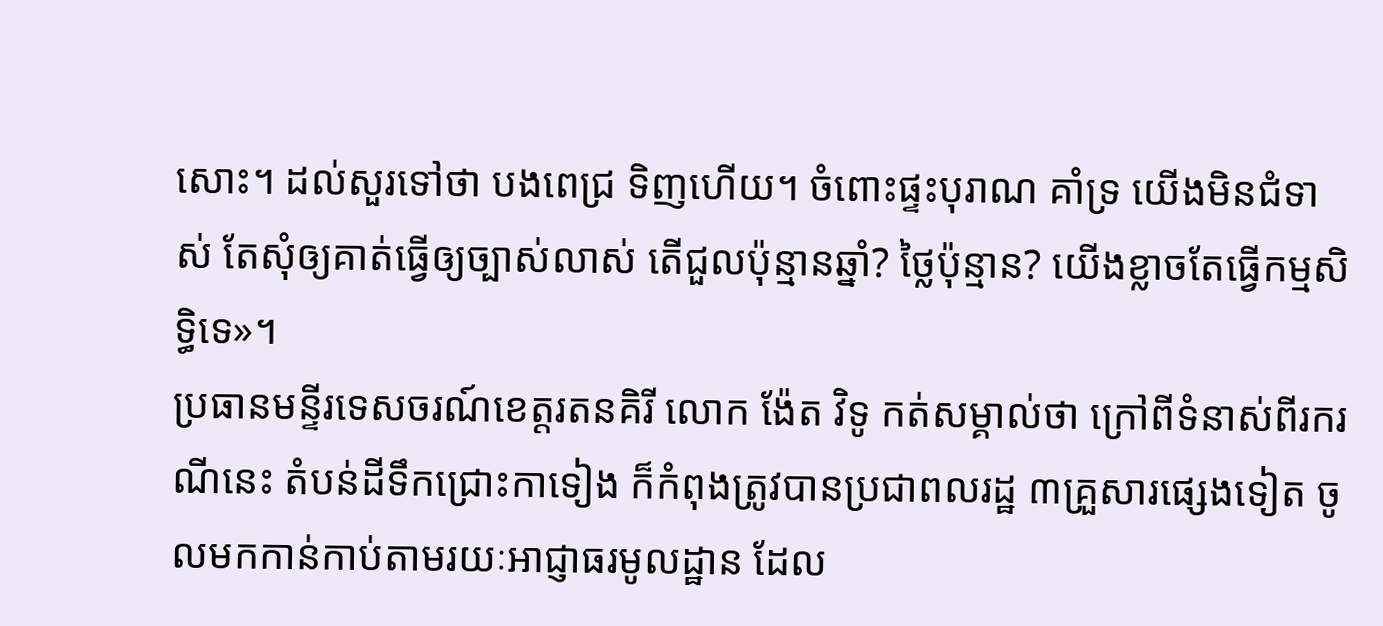សោះ។ ដល់សួរទៅថា បងពេជ្រ ទិញហើយ។ ចំពោះផ្ទះបុរាណ គាំទ្រ យើងមិនជំទាស់ តែសុំឲ្យគាត់ធ្វើឲ្យច្បាស់លាស់ តើជួលប៉ុន្មានឆ្នាំ? ថ្លៃប៉ុន្មាន? យើងខ្លាចតែធ្វើកម្មសិទ្ធិទេ»។
ប្រធានមន្ទីរទេសចរណ៍ខេត្តរតនគិរី លោក ង៉ែត វិទូ កត់សម្គាល់ថា ក្រៅពីទំនាស់ពីរករណីនេះ តំបន់ដីទឹកជ្រោះកាទៀង ក៏កំពុងត្រូវបានប្រជាពលរដ្ឋ ៣គ្រួសារផ្សេងទៀត ចូលមកកាន់កាប់តាមរយៈអាជ្ញាធរមូលដ្ឋាន ដែល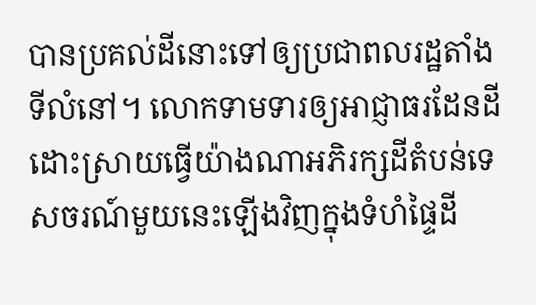បានប្រគល់ដីនោះទៅឲ្យប្រជាពលរដ្ឋតាំងទីលំនៅ។ លោកទាមទារឲ្យអាជ្ញាធរដែនដី ដោះស្រាយធ្វើយ៉ាងណាអភិរក្សដីតំបន់ទេសចរណ៍មួយនេះឡើងវិញក្នុងទំហំផ្ទៃដី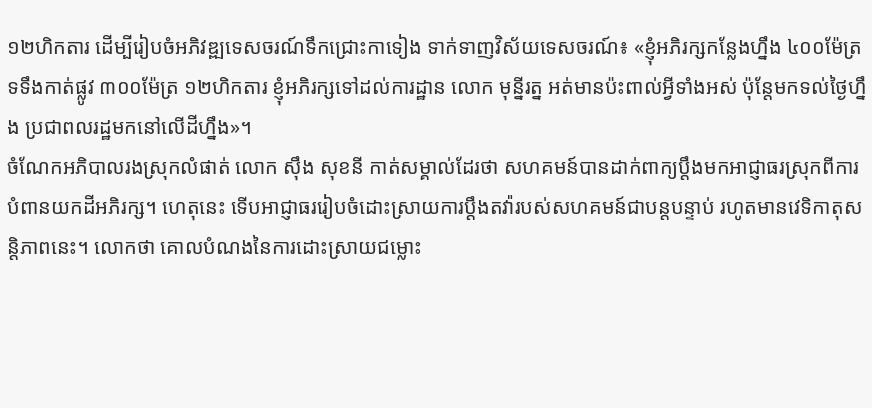១២ហិកតារ ដើម្បីរៀបចំអភិវឌ្ឍទេសចរណ៍ទឹកជ្រោះកាទៀង ទាក់ទាញវិស័យទេសចរណ៍៖ «ខ្ញុំអភិរក្សកន្លែងហ្នឹង ៤០០ម៉ែត្រ ទទឹងកាត់ផ្លូវ ៣០០ម៉ែត្រ ១២ហិកតារ ខ្ញុំអភិរក្សទៅដល់ការដ្ឋាន លោក មុន្នីរត្ន អត់មានប៉ះពាល់អ្វីទាំងអស់ ប៉ុន្តែមកទល់ថ្ងៃហ្នឹង ប្រជាពលរដ្ឋមកនៅលើដីហ្នឹង»។
ចំណែកអភិបាលរងស្រុកលំផាត់ លោក ស៊ឹង សុខនី កាត់សម្គាល់ដែរថា សហគមន៍បានដាក់ពាក្យប្ដឹងមកអាជ្ញាធរស្រុកពីការបំពានយកដីអភិរក្ស។ ហេតុនេះ ទើបអាជ្ញាធររៀបចំដោះស្រាយការប្ដឹងតវ៉ារបស់សហគមន៍ជាបន្តបន្ទាប់ រហូតមានវេទិកាតុសន្តិភាពនេះ។ លោកថា គោលបំណងនៃការដោះស្រាយជម្លោះ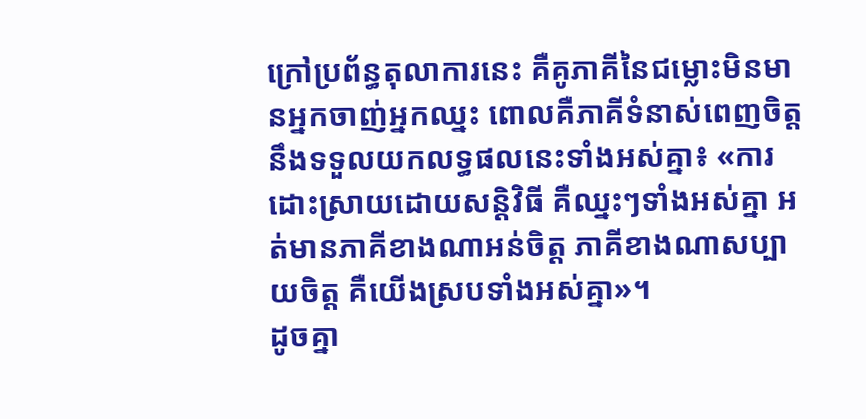ក្រៅប្រព័ន្ធតុលាការនេះ គឺគូភាគីនៃជម្លោះមិនមានអ្នកចាញ់អ្នកឈ្នះ ពោលគឺភាគីទំនាស់ពេញចិត្តនឹងទទួលយកលទ្ធផលនេះទាំងអស់គ្នា៖ «ការដោះស្រាយដោយសន្តិវិធី គឺឈ្នះៗទាំងអស់គ្នា អត់មានភាគីខាងណាអន់ចិត្ត ភាគីខាងណាសប្បាយចិត្ត គឺយើងស្របទាំងអស់គ្នា»។
ដូចគ្នា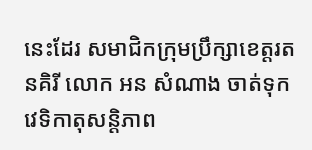នេះដែរ សមាជិកក្រុមប្រឹក្សាខេត្តរតនគិរី លោក អន សំណាង ចាត់ទុកវេទិកាតុសន្តិភាព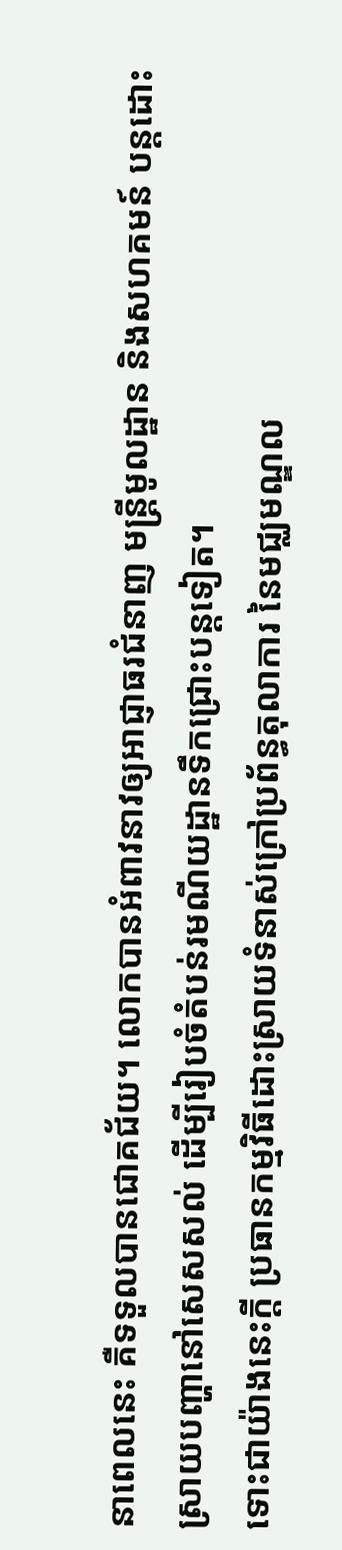នាពេលនេះ គឺទទួលបានជោគជ័យ។ លោកបានអំពាវនាវឲ្យអាជ្ញាធរជំនាញ មន្ត្រីមូលដ្ឋាន និងសហគមន៍ បន្តដោះស្រាយបញ្ហានៅសេសសល់ ដើម្បីរៀបចំតំបន់រមណីយដ្ឋានទឹកជ្រោះបន្តទៀត។
ទោះជាយ៉ាងនេះក្តី ប្រធានកម្មវិធីដោះស្រាយទំនាស់ក្រៅប្រព័ន្ធតុលាការ នៃមជ្ឈមណ្ឌល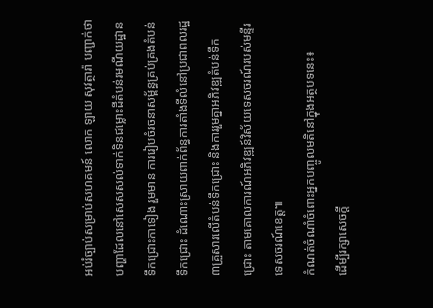អប់រំច្បាប់សម្រាប់សហគមន៍ លោក ឡាយ សុវត្ថារ៉ា បញ្ជាក់ថា បញ្ហាដែលនៅសេសសល់ទាក់ទិនជម្លោះដីតំបន់រមណីយដ្ឋានទឹកជ្រោះកាទៀង រួមមាន ការរៀបចំរចនាសម្ព័ន្ធគ្រប់គ្រងតំបន់ទឹកជ្រោះ ដំណោះស្រាយពាក់ព័ន្ធការតាំងទីលំនៅប្រជាពលរដ្ឋ ៣គ្រួសារលើតំបន់ទឹកជ្រោះ និងការរួមគ្នាអភិវឌ្ឍតំបន់ទឹកជ្រោះ តាមគោលការណ៍អភិវឌ្ឍន៍វិស័យទេសចរណ៍របស់មន្ទីរទេសចរណ៍ខេត្ត៕
កំណត់ចំណាំចំពោះអ្នកបញ្ចូលមតិនៅក្នុងអត្ថបទនេះ៖
ដើម្បីរក្សាសេចក្ដី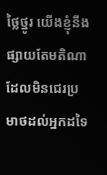ថ្លៃថ្នូរ យើងខ្ញុំនឹងផ្សាយតែមតិណា ដែលមិនជេរប្រមាថដល់អ្នកដទៃ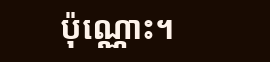ប៉ុណ្ណោះ។